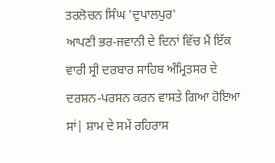ਤਰਲੋਚਨ ਸਿੰਘ 'ਦੁਪਾਲਪੁਰ'
ਆਪਣੀ ਭਰ-ਜਵਾਨੀ ਦੇ ਦਿਨਾਂ ਵਿੱਚ ਮੈਂ ਇੱਕ ਵਾਰੀ ਸ੍ਰੀ ਦਰਬਾਰ ਸਾਹਿਬ ਅੰਮ੍ਰਿਤਸਰ ਦੇ ਦਰਸ਼ਨ-ਪਰਸਨ ਕਰਨ ਵਾਸਤੇ ਗਿਆ ਹੋਇਆ ਸਾਂ| ਸ਼ਾਮ ਦੇ ਸਮੇਂ ਰਹਿਰਾਸ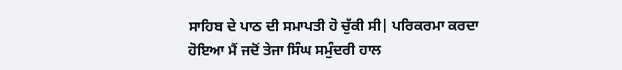ਸਾਹਿਬ ਦੇ ਪਾਠ ਦੀ ਸਮਾਪਤੀ ਹੋ ਚੁੱਕੀ ਸੀ| ਪਰਿਕਰਮਾ ਕਰਦਾ ਹੋਇਆ ਮੈਂ ਜਦੋਂ ਤੇਜਾ ਸਿੰਘ ਸਮੁੰਦਰੀ ਹਾਲ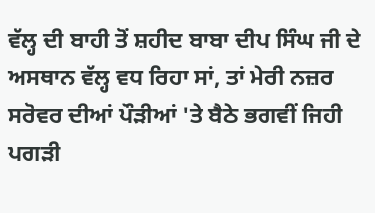ਵੱਲ੍ਹ ਦੀ ਬਾਹੀ ਤੋਂ ਸ਼ਹੀਦ ਬਾਬਾ ਦੀਪ ਸਿੰਘ ਜੀ ਦੇ ਅਸਥਾਨ ਵੱਲ੍ਹ ਵਧ ਰਿਹਾ ਸਾਂ, ਤਾਂ ਮੇਰੀ ਨਜ਼ਰ ਸਰੋਵਰ ਦੀਆਂ ਪੌੜੀਆਂ 'ਤੇ ਬੈਠੇ ਭਗਵੀਂ ਜਿਹੀ ਪਗੜੀ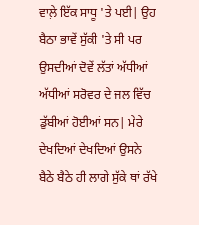ਵਾਲ਼ੇ ਇੱਕ ਸਾਧੂ 'ਤੇ ਪਈ| ਉਹ ਬੈਠਾ ਭਾਵੇਂ ਸੁੱਕੀ 'ਤੇ ਸੀ ਪਰ ਉਸਦੀਆਂ ਦੋਵੇਂ ਲੱਤਾਂ ਅੱਧੀਆਂ ਅੱਧੀਆਂ ਸਰੋਵਰ ਦੇ ਜਲ ਵਿੱਚ ਡੁੱਬੀਆਂ ਹੋਈਆਂ ਸਨ| ਮੇਰੇ ਦੇਖਦਿਆਂ ਦੇਖਦਿਆਂ ਉਸਨੇ ਬੈਠੇ ਬੈਠੇ ਹੀ ਲਾਗੇ ਸੁੱਕੇ ਥਾਂ ਰੱਖੇ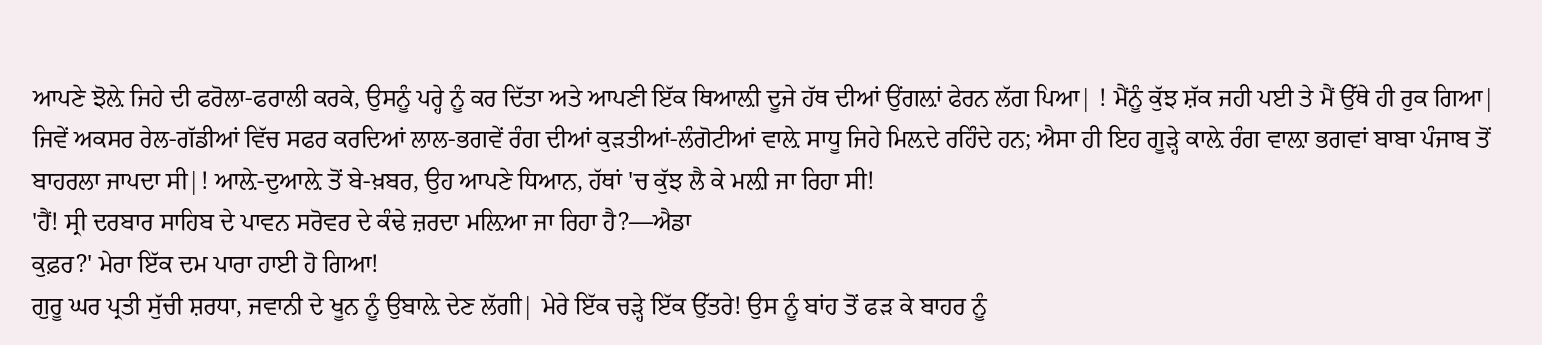ਆਪਣੇ ਝੋਲ਼ੇ ਜਿਹੇ ਦੀ ਫਰੋਲਾ-ਫਰਾਲੀ ਕਰਕੇ, ਉਸਨੂੰ ਪਰ੍ਹੇ ਨੂੰ ਕਰ ਦਿੱਤਾ ਅਤੇ ਆਪਣੀ ਇੱਕ ਥਿਆਲ਼ੀ ਦੂਜੇ ਹੱਥ ਦੀਆਂ ਉਂਗਲ਼ਾਂ ਫੇਰਨ ਲੱਗ ਪਿਆ| ! ਮੈਂਨੂੰ ਕੁੱਝ ਸ਼ੱਕ ਜਹੀ ਪਈ ਤੇ ਮੈਂ ਉੱਥੇ ਹੀ ਰੁਕ ਗਿਆ| ਜਿਵੇਂ ਅਕਸਰ ਰੇਲ-ਗੱਡੀਆਂ ਵਿੱਚ ਸਫਰ ਕਰਦਿਆਂ ਲਾਲ-ਭਗਵੇਂ ਰੰਗ ਦੀਆਂ ਕੁੜਤੀਆਂ-ਲੰਗੋਟੀਆਂ ਵਾਲ਼ੇ ਸਾਧੂ ਜਿਹੇ ਮਿਲ਼ਦੇ ਰਹਿੰਦੇ ਹਨ; ਐਸਾ ਹੀ ਇਹ ਗੂੜ੍ਹੇ ਕਾਲ਼ੇ ਰੰਗ ਵਾਲ਼ਾ ਭਗਵਾਂ ਬਾਬਾ ਪੰਜਾਬ ਤੋਂ ਬਾਹਰਲਾ ਜਾਪਦਾ ਸੀ|! ਆਲ਼ੇ-ਦੁਆਲ਼ੇ ਤੋਂ ਬੇ-ਖ਼ਬਰ, ਉਹ ਆਪਣੇ ਧਿਆਨ, ਹੱਥਾਂ 'ਚ ਕੁੱਝ ਲੈ ਕੇ ਮਲ਼ੀ ਜਾ ਰਿਹਾ ਸੀ!
'ਹੈਂ! ਸ੍ਰੀ ਦਰਬਾਰ ਸਾਹਿਬ ਦੇ ਪਾਵਨ ਸਰੋਵਰ ਦੇ ਕੰਢੇ ਜ਼ਰਦਾ ਮਲ਼ਿਆ ਜਾ ਰਿਹਾ ਹੈ?—ਐਡਾ
ਕੁਫ਼ਰ?' ਮੇਰਾ ਇੱਕ ਦਮ ਪਾਰਾ ਹਾਈ ਹੋ ਗਿਆ!
ਗੁਰੂ ਘਰ ਪ੍ਰਤੀ ਸੁੱਚੀ ਸ਼ਰਧਾ, ਜਵਾਨੀ ਦੇ ਖੂਨ ਨੂੰ ਉਬਾਲ਼ੇ ਦੇਣ ਲੱਗੀ| ਮੇਰੇ ਇੱਕ ਚੜ੍ਹੇ ਇੱਕ ਉੱਤਰੇ! ਉਸ ਨੂੰ ਬਾਂਹ ਤੋਂ ਫੜ ਕੇ ਬਾਹਰ ਨੂੰ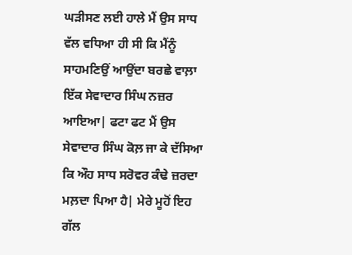ਘੜੀਸਣ ਲਈ ਹਾਲੇ ਮੈਂ ਉਸ ਸਾਧ ਵੱਲ ਵਧਿਆ ਹੀ ਸੀ ਕਿ ਮੈਂਨੂੰ ਸਾਹਮਣਿਉਂ ਆਉਂਦਾ ਬਰਛੇ ਵਾਲ਼ਾ ਇੱਕ ਸੇਵਾਦਾਰ ਸਿੰਘ ਨਜ਼ਰ ਆਇਆ| ਫਟਾ ਫਟ ਮੈਂ ਉਸ
ਸੇਵਾਦਾਰ ਸਿੰਘ ਕੋਲ਼ ਜਾ ਕੇ ਦੱਸਿਆ ਕਿ ਔਹ ਸਾਧ ਸਰੋਵਰ ਕੰਢੇ ਜ਼ਰਦਾ ਮਲ਼ਦਾ ਪਿਆ ਹੈ| ਮੇਰੇ ਮੂਹੋਂ ਇਹ ਗੱਲ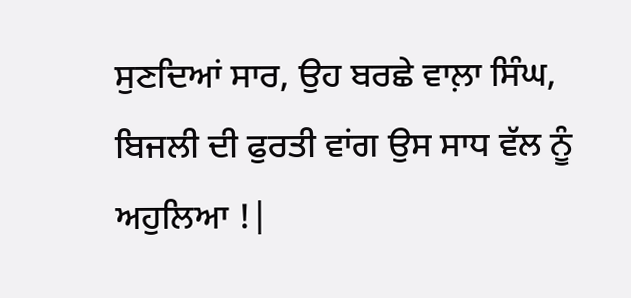ਸੁਣਦਿਆਂ ਸਾਰ, ਉਹ ਬਰਛੇ ਵਾਲ਼ਾ ਸਿੰਘ, ਬਿਜਲੀ ਦੀ ਫੁਰਤੀ ਵਾਂਗ ਉਸ ਸਾਧ ਵੱਲ ਨੂੰ ਅਹੁਲਿਆ !|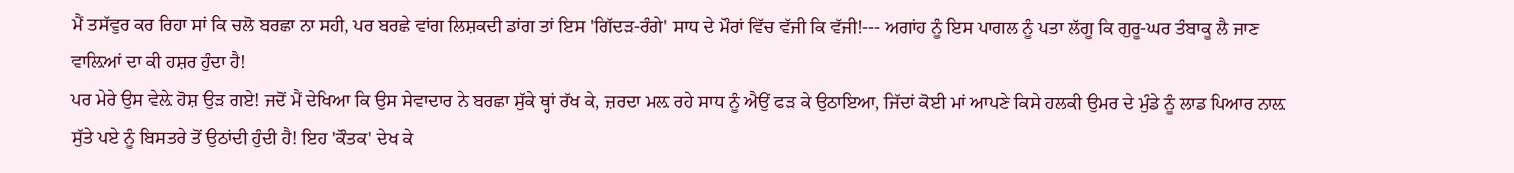ਮੈਂ ਤਸੱਵੁਰ ਕਰ ਰਿਹਾ ਸਾਂ ਕਿ ਚਲੋ ਬਰਛਾ ਨਾ ਸਹੀ, ਪਰ ਬਰਛੇ ਵਾਂਗ ਲਿਸ਼ਕਦੀ ਡਾਂਗ ਤਾਂ ਇਸ 'ਗਿੱਦੜ-ਰੰਗੇ' ਸਾਧ ਦੇ ਮੌਰਾਂ ਵਿੱਚ ਵੱਜੀ ਕਿ ਵੱਜੀ!--- ਅਗਾਂਹ ਨੂੰ ਇਸ ਪਾਗਲ ਨੂੰ ਪਤਾ ਲੱਗੂ ਕਿ ਗੁਰੂ-ਘਰ ਤੰਬਾਕੂ ਲੈ ਜਾਣ ਵਾਲ਼ਿਆਂ ਦਾ ਕੀ ਹਸ਼ਰ ਹੁੰਦਾ ਹੈ!
ਪਰ ਮੇਰੇ ਉਸ ਵੇਲ਼ੇ ਹੋਸ਼ ਉੜ ਗਏ! ਜਦੋਂ ਮੈਂ ਦੇਖਿਆ ਕਿ ਉਸ ਸੇਵਾਦਾਰ ਨੇ ਬਰਛਾ ਸੁੱਕੇ ਥ੍ਹਾਂ ਰੱਖ ਕੇ, ਜ਼ਰਦਾ ਮਲ਼ ਰਹੇ ਸਾਧ ਨੂੰ ਐਉਂ ਫੜ ਕੇ ਉਠਾਇਆ, ਜਿੱਦਾਂ ਕੋਈ ਮਾਂ ਆਪਣੇ ਕਿਸੇ ਹਲਕੀ ਉਮਰ ਦੇ ਮੁੰਡੇ ਨੂੰ ਲਾਡ ਪਿਆਰ ਨਾਲ਼ ਸੁੱਤੇ ਪਏ ਨੂੰ ਬਿਸਤਰੇ ਤੋਂ ਉਠਾਂਦੀ ਹੁੰਦੀ ਹੈ! ਇਹ 'ਕੌਤਕ' ਦੇਖ ਕੇ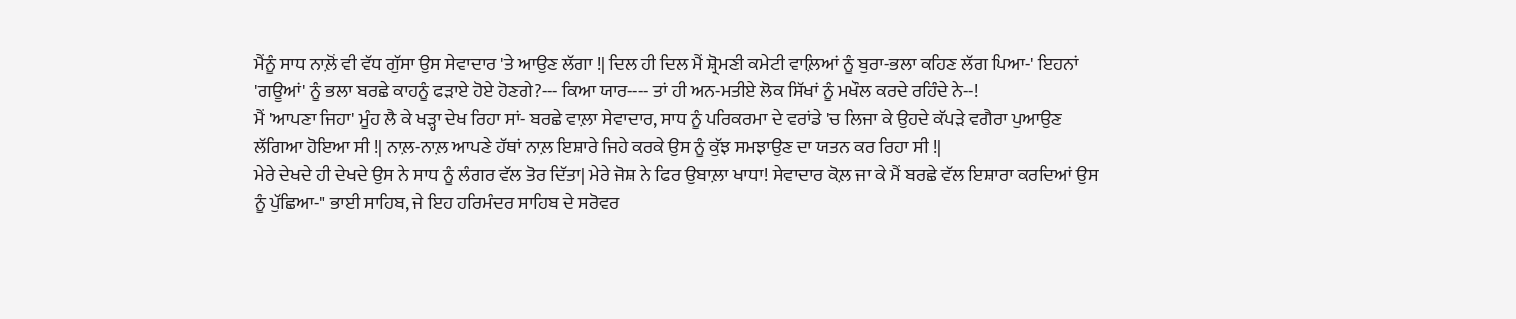ਮੈਂਨੂੰ ਸਾਧ ਨਾਲ਼ੋਂ ਵੀ ਵੱਧ ਗੁੱਸਾ ਉਸ ਸੇਵਾਦਾਰ 'ਤੇ ਆਉਣ ਲੱਗਾ !| ਦਿਲ ਹੀ ਦਿਲ ਮੈਂ ਸ਼੍ਰੋਮਣੀ ਕਮੇਟੀ ਵਾਲ਼ਿਆਂ ਨੂੰ ਬੁਰਾ-ਭਲਾ ਕਹਿਣ ਲੱਗ ਪਿਆ-' ਇਹਨਾਂ 'ਗਊਆਂ' ਨੂੰ ਭਲਾ ਬਰਛੇ ਕਾਹਨੂੰ ਫੜਾਏ ਹੋਏ ਹੋਣਗੇ?--- ਕਿਆ ਯਾਰ---- ਤਾਂ ਹੀ ਅਨ-ਮਤੀਏ ਲੋਕ ਸਿੱਖਾਂ ਨੂੰ ਮਖੌਲ ਕਰਦੇ ਰਹਿੰਦੇ ਨੇ--!
ਮੈਂ 'ਆਪਣਾ ਜਿਹਾ' ਮੂੰਹ ਲੈ ਕੇ ਖੜ੍ਹਾ ਦੇਖ ਰਿਹਾ ਸਾਂ- ਬਰਛੇ ਵਾਲ਼ਾ ਸੇਵਾਦਾਰ, ਸਾਧ ਨੂੰ ਪਰਿਕਰਮਾ ਦੇ ਵਰਾਂਡੇ 'ਚ ਲਿਜਾ ਕੇ ਉਹਦੇ ਕੱਪੜੇ ਵਗੈਰਾ ਪੁਆਉਣ ਲੱਗਿਆ ਹੋਇਆ ਸੀ !| ਨਾਲ਼-ਨਾਲ਼ ਆਪਣੇ ਹੱਥਾਂ ਨਾਲ਼ ਇਸ਼ਾਰੇ ਜਿਹੇ ਕਰਕੇ ਉਸ ਨੂੰ ਕੁੱਝ ਸਮਝਾਉਣ ਦਾ ਯਤਨ ਕਰ ਰਿਹਾ ਸੀ !|
ਮੇਰੇ ਦੇਖਦੇ ਹੀ ਦੇਖਦੇ ਉਸ ਨੇ ਸਾਧ ਨੂੰ ਲੰਗਰ ਵੱਲ ਤੋਰ ਦਿੱਤਾ| ਮੇਰੇ ਜੋਸ਼ ਨੇ ਫਿਰ ਉਬਾਲ਼ਾ ਖਾਧਾ! ਸੇਵਾਦਾਰ ਕੋਲ਼ ਜਾ ਕੇ ਮੈਂ ਬਰਛੇ ਵੱਲ ਇਸ਼ਾਰਾ ਕਰਦਿਆਂ ਉਸ ਨੂੰ ਪੁੱਛਿਆ-" ਭਾਈ ਸਾਹਿਬ, ਜੇ ਇਹ ਹਰਿਮੰਦਰ ਸਾਹਿਬ ਦੇ ਸਰੋਵਰ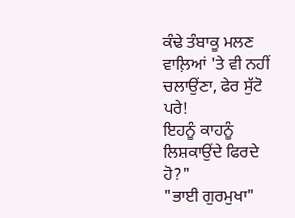ਕੰਢੇ ਤੰਬਾਕੂ ਮਲਣ ਵਾਲ਼ਿਆਂ 'ਤੇ ਵੀ ਨਹੀਂ ਚਲਾਉਂਣਾ, ਫੇਰ ਸੁੱਟੋ ਪਰੇ!
ਇਹਨੂੰ ਕਾਹਨੂੰ ਲਿਸ਼ਕਾਉਂਦੇ ਫਿਰਦੇ ਹੋ?"
"ਭਾਈ ਗੁਰਮੁਖਾ"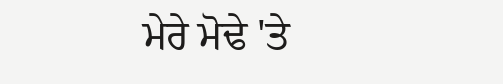ਮੇਰੇ ਮੋਢੇ 'ਤੇ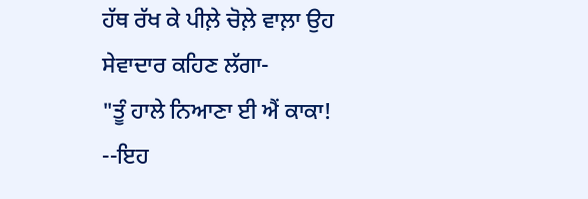ਹੱਥ ਰੱਖ ਕੇ ਪੀਲ਼ੇ ਚੋਲ਼ੇ ਵਾਲ਼ਾ ਉਹ ਸੇਵਾਦਾਰ ਕਹਿਣ ਲੱਗਾ-
"ਤੂੰ ਹਾਲੇ ਨਿਆਣਾ ਈ ਐਂ ਕਾਕਾ! --ਇਹ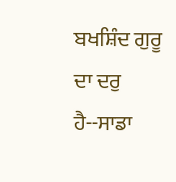ਬਖਸ਼ਿੰਦ ਗੁਰੂ ਦਾ ਦਰੁ ਹੈ--ਸਾਡਾ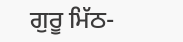ਗੁਰੂ ਮਿੱਠ-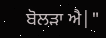ਬੋਲੜਾ ਐ|"